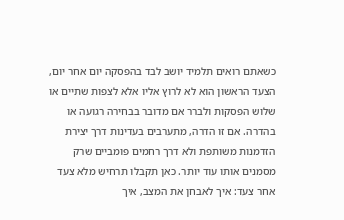כשאתם רואים תלמיד יושב לבד בהפסקה יום אחר יום, הצעד הראשון הוא לא לרוץ אליו אלא לצפות שתיים או שלוש הפסקות ולברר אם מדובר בבחירה רגועה או בהדרה. אם זו הדרה, מתערבים בעדינות דרך יצירת הזדמנות משותפת ולא דרך רחמים פומביים שרק מסמנים אותו עוד יותר. כאן תקבלו תרחיש מלא צעד אחר צעד: איך לאבחן את המצב, איך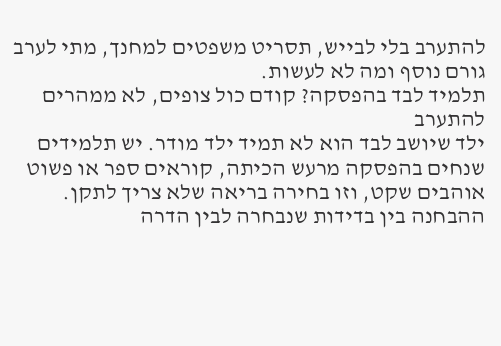להתערב בלי לבייש, תסריט משפטים למחנך, מתי לערב גורם נוסף ומה לא לעשות.
תלמיד לבד בהפסקה? קודם כול צופים, לא ממהרים להתערב
ילד שיושב לבד הוא לא תמיד ילד מודר. יש תלמידים שנחים בהפסקה מרעש הכיתה, קוראים ספר או פשוט אוהבים שקט, וזו בחירה בריאה שלא צריך לתקן. ההבחנה בין בדידות שנבחרה לבין הדרה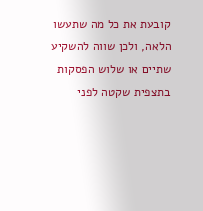קובעת את כל מה שתעשו הלאה, ולכן שווה להשקיע שתיים או שלוש הפסקות בתצפית שקטה לפני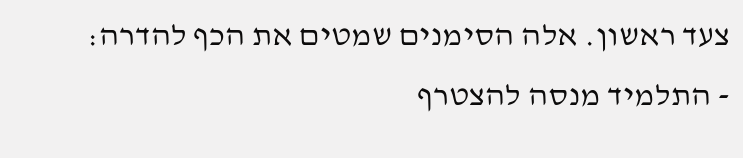צעד ראשון. אלה הסימנים שמטים את הכף להדרה:
- התלמיד מנסה להצטרף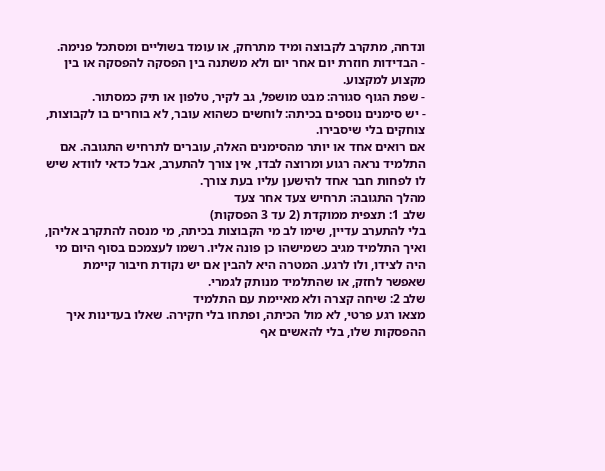ונדחה, מתקרב לקבוצה ומיד מתרחק, או עומד בשוליים ומסתכל פנימה.
- הבדידות חוזרת יום אחר יום ולא משתנה בין הפסקה להפסקה או בין מקצוע למקצוע.
- שפת הגוף סגורה: מבט מושפל, גב לקיר, טלפון או תיק כמסתור.
- יש סימנים נוספים בכיתה: לוחשים כשהוא עובר, לא בוחרים בו לקבוצות, צוחקים בלי שיסבירו.
אם רואים אחד או יותר מהסימנים האלה, עוברים לתרחיש התגובה. אם התלמיד נראה רגוע ומרוצה לבדו, אין צורך להתערב, אבל כדאי לוודא שיש לו לפחות חבר אחד להישען עליו בעת צורך.
מהלך התגובה: תרחיש צעד אחר צעד
שלב 1: תצפית ממוקדת (2 עד 3 הפסקות)
בלי להתערב עדיין, שימו לב מי הקבוצות בכיתה, מי מנסה להתקרב אליהן, ואיך התלמיד מגיב כשמישהו כן פונה אליו. רשמו לעצמכם בסוף היום מי היה לצידו, ולו לרגע. המטרה היא להבין אם יש נקודת חיבור קיימת שאפשר לחזק, או שהתלמיד מנותק לגמרי.
שלב 2: שיחה קצרה ולא מאיימת עם התלמיד
מצאו רגע פרטי, לא מול הכיתה, ופתחו בלי חקירה. שאלו בעדינות איך ההפסקות שלו, בלי להאשים אף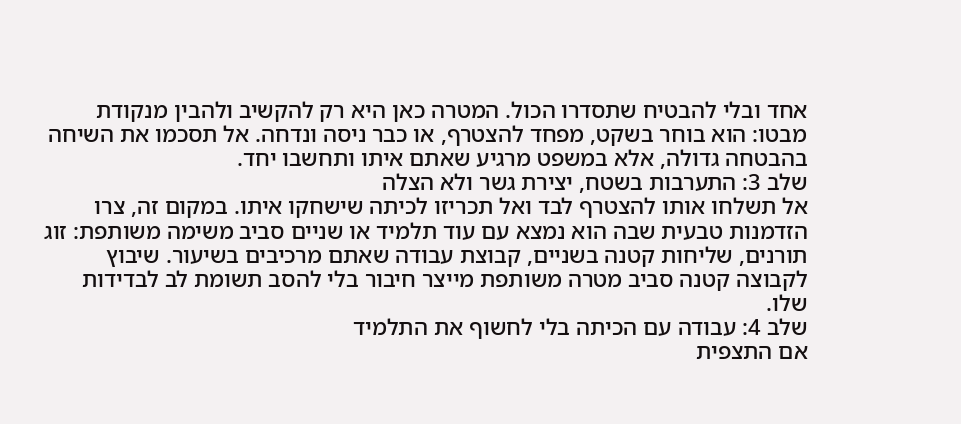אחד ובלי להבטיח שתסדרו הכול. המטרה כאן היא רק להקשיב ולהבין מנקודת מבטו: הוא בוחר בשקט, מפחד להצטרף, או כבר ניסה ונדחה. אל תסכמו את השיחה בהבטחה גדולה, אלא במשפט מרגיע שאתם איתו ותחשבו יחד.
שלב 3: התערבות בשטח, יצירת גשר ולא הצלה
אל תשלחו אותו להצטרף לבד ואל תכריזו לכיתה שישחקו איתו. במקום זה, צרו הזדמנות טבעית שבה הוא נמצא עם עוד תלמיד או שניים סביב משימה משותפת: זוג תורנים, שליחות קטנה בשניים, קבוצת עבודה שאתם מרכיבים בשיעור. שיבוץ לקבוצה קטנה סביב מטרה משותפת מייצר חיבור בלי להסב תשומת לב לבדידות שלו.
שלב 4: עבודה עם הכיתה בלי לחשוף את התלמיד
אם התצפית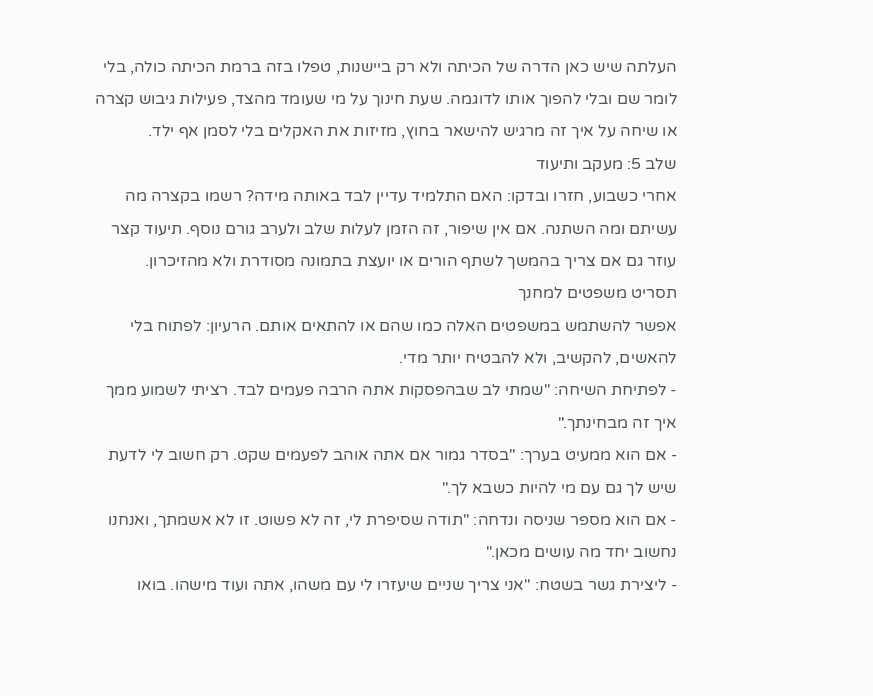העלתה שיש כאן הדרה של הכיתה ולא רק ביישנות, טפלו בזה ברמת הכיתה כולה, בלי לומר שם ובלי להפוך אותו לדוגמה. שעת חינוך על מי שעומד מהצד, פעילות גיבוש קצרה או שיחה על איך זה מרגיש להישאר בחוץ, מזיזות את האקלים בלי לסמן אף ילד.
שלב 5: מעקב ותיעוד
אחרי כשבוע, חזרו ובדקו: האם התלמיד עדיין לבד באותה מידה? רשמו בקצרה מה עשיתם ומה השתנה. אם אין שיפור, זה הזמן לעלות שלב ולערב גורם נוסף. תיעוד קצר עוזר גם אם צריך בהמשך לשתף הורים או יועצת בתמונה מסודרת ולא מהזיכרון.
תסריט משפטים למחנך
אפשר להשתמש במשפטים האלה כמו שהם או להתאים אותם. הרעיון: לפתוח בלי להאשים, להקשיב, ולא להבטיח יותר מדי.
- לפתיחת השיחה: "שמתי לב שבהפסקות אתה הרבה פעמים לבד. רציתי לשמוע ממך איך זה מבחינתך."
- אם הוא ממעיט בערך: "בסדר גמור אם אתה אוהב לפעמים שקט. רק חשוב לי לדעת שיש לך גם עם מי להיות כשבא לך."
- אם הוא מספר שניסה ונדחה: "תודה שסיפרת לי, זה לא פשוט. זו לא אשמתך, ואנחנו נחשוב יחד מה עושים מכאן."
- ליצירת גשר בשטח: "אני צריך שניים שיעזרו לי עם משהו, אתה ועוד מישהו. בואו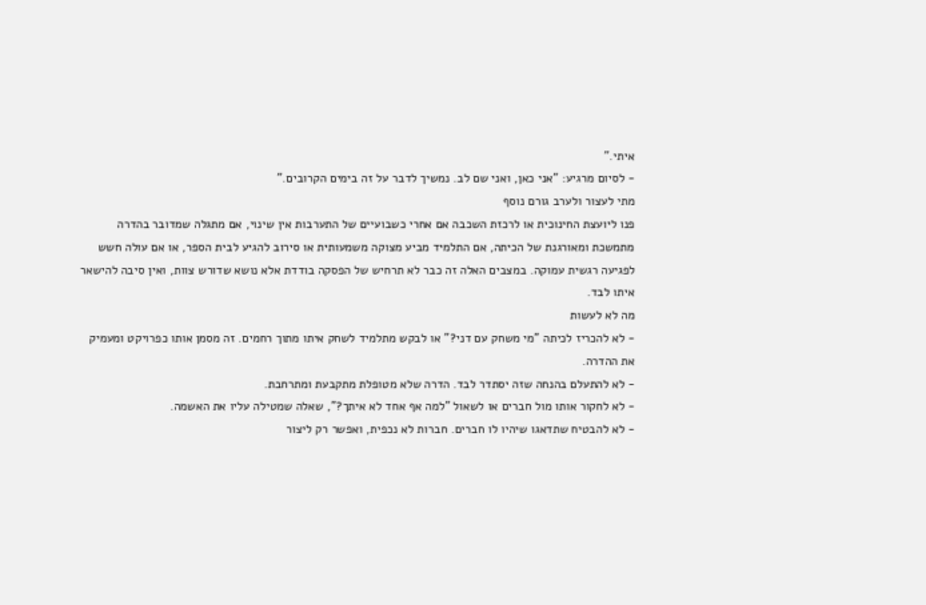איתי."
- לסיום מרגיע: "אני כאן, ואני שם לב. נמשיך לדבר על זה בימים הקרובים."
מתי לעצור ולערב גורם נוסף
פנו ליועצת החינוכית או לרכזת השכבה אם אחרי כשבועיים של התערבות אין שינוי, אם מתגלה שמדובר בהדרה מתמשכת ומאורגנת של הכיתה, אם התלמיד מביע מצוקה משמעותית או סירוב להגיע לבית הספר, או אם עולה חשש לפגיעה רגשית עמוקה. במצבים האלה זה כבר לא תרחיש של הפסקה בודדת אלא נושא שדורש צוות, ואין סיבה להישאר איתו לבד.
מה לא לעשות
- לא להכריז לכיתה "מי משחק עם דני?" או לבקש מתלמיד לשחק איתו מתוך רחמים. זה מסמן אותו כפרויקט ומעמיק את ההדרה.
- לא להתעלם בהנחה שזה יסתדר לבד. הדרה שלא מטופלת מתקבעת ומתרחבת.
- לא לחקור אותו מול חברים או לשאול "למה אף אחד לא איתך?", שאלה שמטילה עליו את האשמה.
- לא להבטיח שתדאגו שיהיו לו חברים. חברות לא נכפית, ואפשר רק ליצור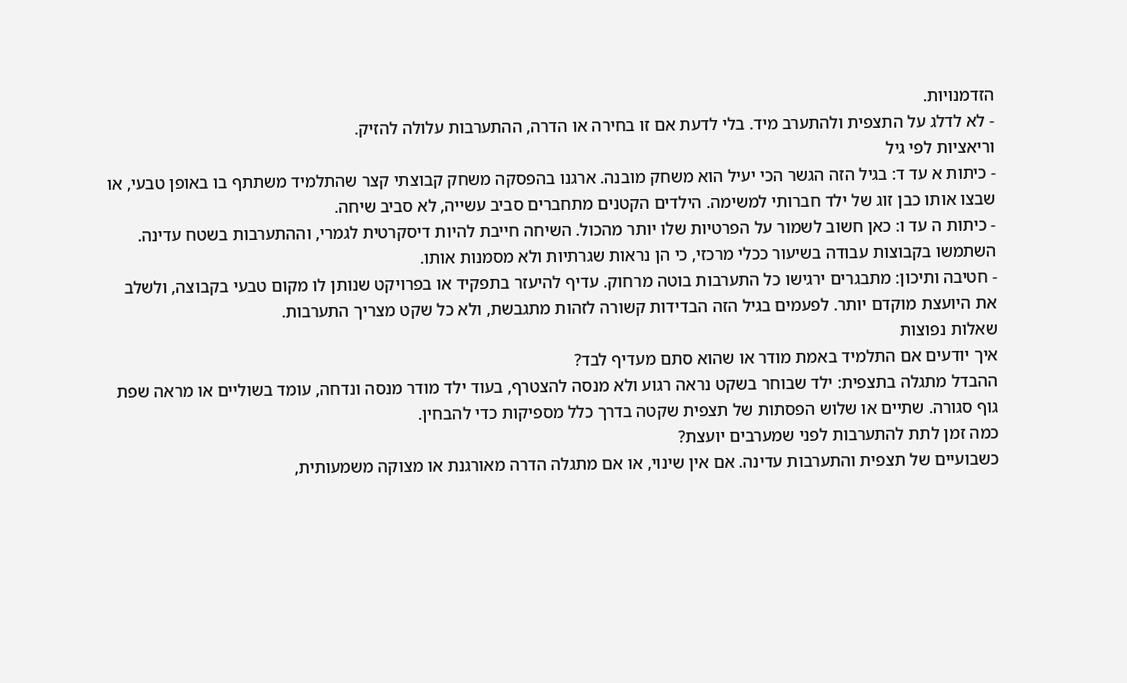הזדמנויות.
- לא לדלג על התצפית ולהתערב מיד. בלי לדעת אם זו בחירה או הדרה, ההתערבות עלולה להזיק.
וריאציות לפי גיל
- כיתות א עד ד: בגיל הזה הגשר הכי יעיל הוא משחק מובנה. ארגנו בהפסקה משחק קבוצתי קצר שהתלמיד משתתף בו באופן טבעי, או שבצו אותו כבן זוג של ילד חברותי למשימה. הילדים הקטנים מתחברים סביב עשייה, לא סביב שיחה.
- כיתות ה עד ו: כאן חשוב לשמור על הפרטיות שלו יותר מהכול. השיחה חייבת להיות דיסקרטית לגמרי, וההתערבות בשטח עדינה. השתמשו בקבוצות עבודה בשיעור ככלי מרכזי, כי הן נראות שגרתיות ולא מסמנות אותו.
- חטיבה ותיכון: מתבגרים ירגישו כל התערבות בוטה מרחוק. עדיף להיעזר בתפקיד או בפרויקט שנותן לו מקום טבעי בקבוצה, ולשלב את היועצת מוקדם יותר. לפעמים בגיל הזה הבדידות קשורה לזהות מתגבשת, ולא כל שקט מצריך התערבות.
שאלות נפוצות
איך יודעים אם התלמיד באמת מודר או שהוא סתם מעדיף לבד?
ההבדל מתגלה בתצפית: ילד שבוחר בשקט נראה רגוע ולא מנסה להצטרף, בעוד ילד מודר מנסה ונדחה, עומד בשוליים או מראה שפת גוף סגורה. שתיים או שלוש הפסתות של תצפית שקטה בדרך כלל מספיקות כדי להבחין.
כמה זמן לתת להתערבות לפני שמערבים יועצת?
כשבועיים של תצפית והתערבות עדינה. אם אין שינוי, או אם מתגלה הדרה מאורגנת או מצוקה משמעותית,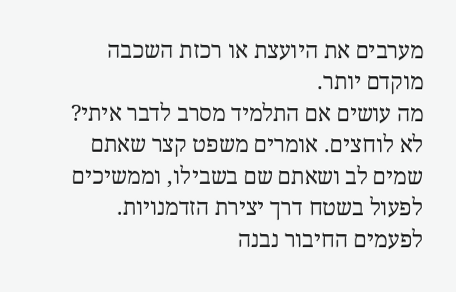מערבים את היועצת או רכזת השכבה מוקדם יותר.
מה עושים אם התלמיד מסרב לדבר איתי?
לא לוחצים. אומרים משפט קצר שאתם שמים לב ושאתם שם בשבילו, וממשיכים לפעול בשטח דרך יצירת הזדמנויות. לפעמים החיבור נבנה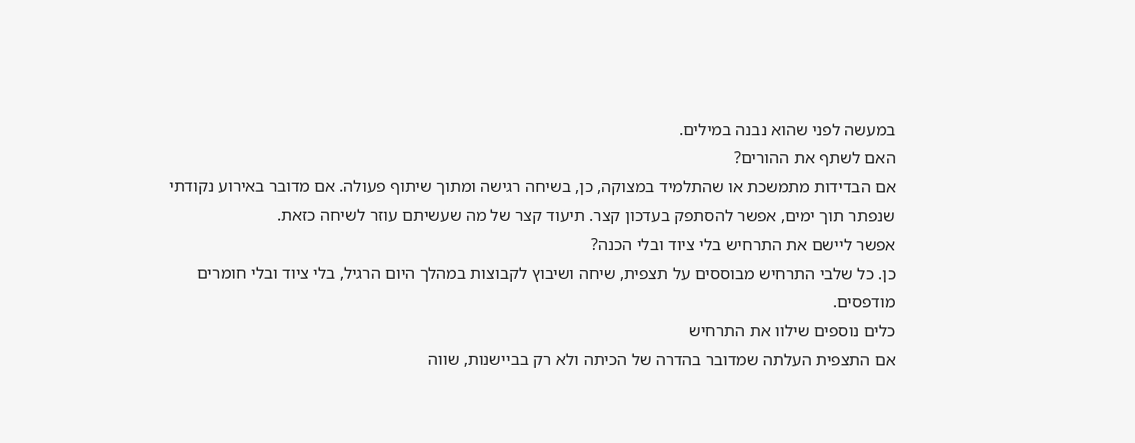במעשה לפני שהוא נבנה במילים.
האם לשתף את ההורים?
אם הבדידות מתמשכת או שהתלמיד במצוקה, כן, בשיחה רגישה ומתוך שיתוף פעולה. אם מדובר באירוע נקודתי שנפתר תוך ימים, אפשר להסתפק בעדכון קצר. תיעוד קצר של מה שעשיתם עוזר לשיחה כזאת.
אפשר ליישם את התרחיש בלי ציוד ובלי הכנה?
כן. כל שלבי התרחיש מבוססים על תצפית, שיחה ושיבוץ לקבוצות במהלך היום הרגיל, בלי ציוד ובלי חומרים מודפסים.
כלים נוספים שילוו את התרחיש
אם התצפית העלתה שמדובר בהדרה של הכיתה ולא רק בביישנות, שווה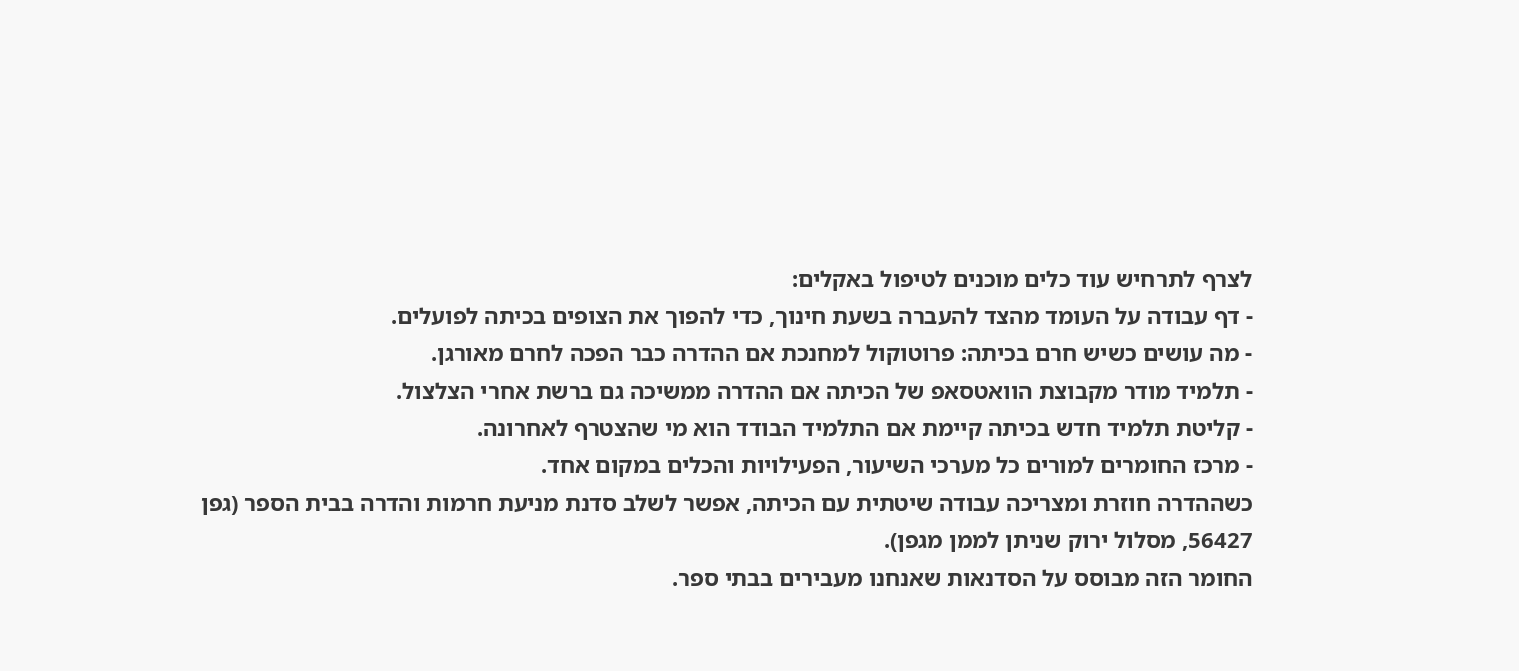לצרף לתרחיש עוד כלים מוכנים לטיפול באקלים:
- דף עבודה על העומד מהצד להעברה בשעת חינוך, כדי להפוך את הצופים בכיתה לפועלים.
- מה עושים כשיש חרם בכיתה: פרוטוקול למחנכת אם ההדרה כבר הפכה לחרם מאורגן.
- תלמיד מודר מקבוצת הוואטסאפ של הכיתה אם ההדרה ממשיכה גם ברשת אחרי הצלצול.
- קליטת תלמיד חדש בכיתה קיימת אם התלמיד הבודד הוא מי שהצטרף לאחרונה.
- מרכז החומרים למורים כל מערכי השיעור, הפעילויות והכלים במקום אחד.
כשההדרה חוזרת ומצריכה עבודה שיטתית עם הכיתה, אפשר לשלב סדנת מניעת חרמות והדרה בבית הספר (גפן 56427, מסלול ירוק שניתן לממן מגפן).
החומר הזה מבוסס על הסדנאות שאנחנו מעבירים בבתי ספר.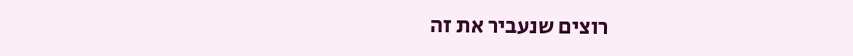רוצים שנעביר את זה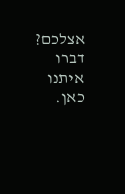אצלכם? דברו איתנו כאן.